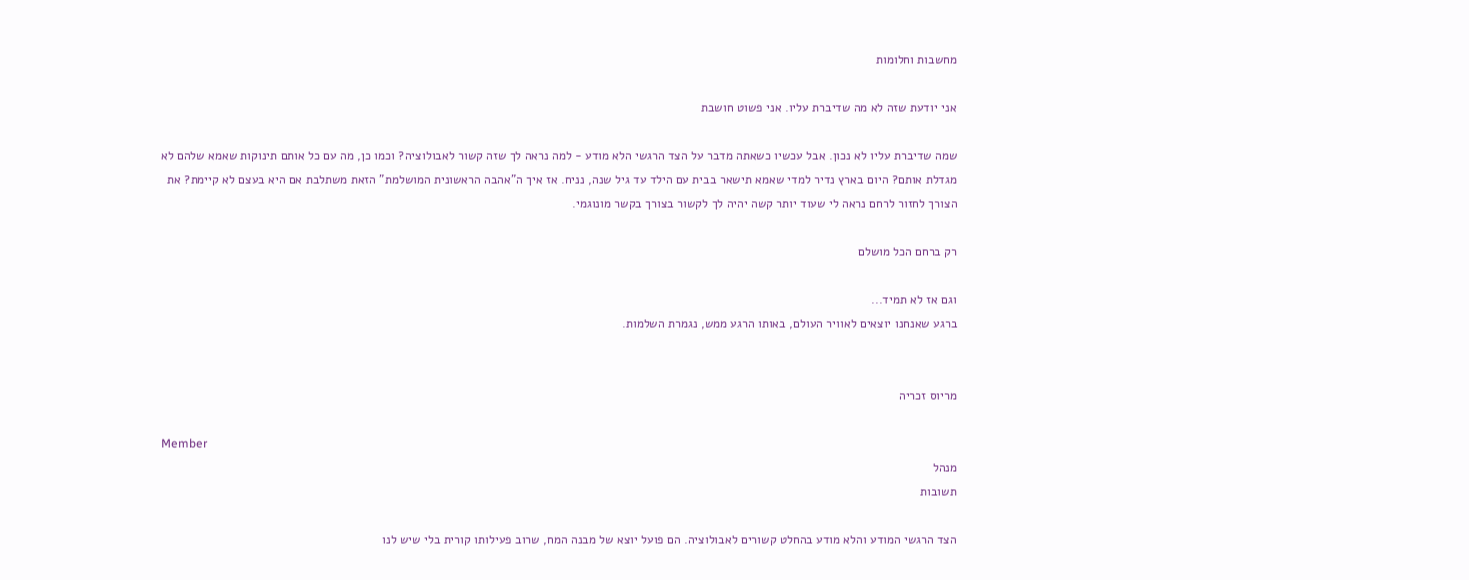מחשבות וחלומות

אני יודעת שזה לא מה שדיברת עליו. אני פשוט חושבת

שמה שדיברת עליו לא נכון. אבל עכשיו כשאתה מדבר על הצד הרגשי הלא מודע - למה נראה לך שזה קשור לאבולוציה? וכמו כן, מה עם כל אותם תינוקות שאמא שלהם לא מגדלת אותם? היום בארץ נדיר למדי שאמא תישאר בבית עם הילד עד גיל שנה, נניח. אז איך ה"אהבה הראשונית המושלמת" הזאת משתלבת אם היא בעצם לא קיימת? את הצורך לחזור לרחם נראה לי שעוד יותר קשה יהיה לך לקשור בצורך בקשר מונוגמי.

רק ברחם הכל מושלם

וגם אז לא תמיד...
ברגע שאנחנו יוצאים לאוויר העולם, באותו הרגע ממש, נגמרת השלמות.


מריוס זכריה

Member
מנהל
תשובות

הצד הרגשי המודע והלא מודע בהחלט קשורים לאבולוציה. הם פועל יוצא של מבנה המח, שרוב פעילותו קורית בלי שיש לנו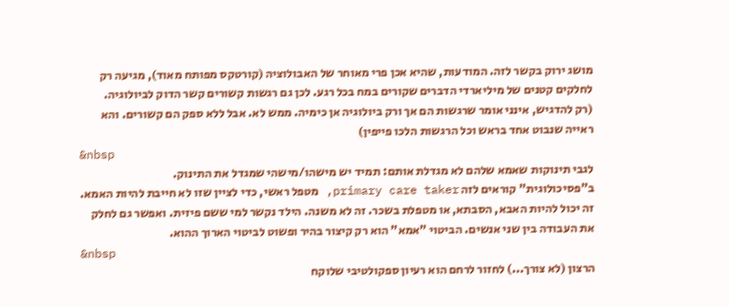מושג ירוק בקשר לזה. המודעות, שהיא אכן פרי מאוחר של האבולוציה (קורטקס מפותח מאוד), מגיעה רק לחלקים קטנים של מיליארדי הדברים שקורים במח בכל רגע. לכן גם רגשות קשורים קשר הדוק לביולוגיה.
(רק להדגיש, אינני אומר שרגשות הם אך ורק ביולוגיה אן כימיה. ממש לא. אבל ללא ספק הם קשורים. והא ראייה שנבוט אחד בראש וכל הרגשות הלכו פייפין)
&nbsp
לגבי תינוקות שאמא שלהם לא מגדלת אותם: תמיד יש מישהו/מישהי שמגדל את התינוק.
ב"פסיכולוגית" קוראים לזה primary care taker, מטפל ראשי, כדי לציין שזו לא חייבת להיות האמא. זה יכול להיות האבא, הסבתא, או מטפלת בשכר. זה לא משנה. הילד נקשר למי ששם פיזית. ואפשר גם לחלק את העבודה בין שני אנשים. הביטוי "אמא" הוא רק קיצור בהיר ופשוט לביטוי הארוך ההוא.
&nbsp
הרצון (לא צורך...) לחזור לרחם הוא רעיון ספקולטיבי שלוקח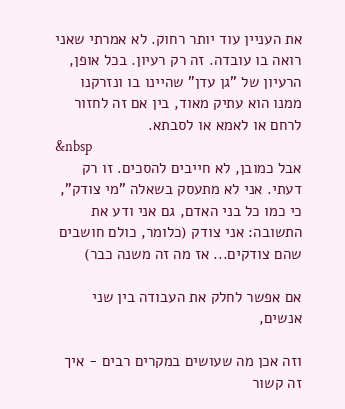את העניין עוד יותר רחוק. לא אמרתי שאני רואה בו עובדה. זה רק רעיון. בכל אופן, הרעיון של "גן עדן" שהיינו בו ונזרקנו ממנו הוא עתיק מאוד, בין אם זה לחזור לרחם או לאמא או לסבתא.
&nbsp
אבל כמובן, לא חייבים להסכים. זו רק דעתי. אני לא מתעסק בשאלה "מי צודק", כי כמו כל בני האדם, גם אני ודע את התשובה: אני צודק (כלומר, כולם חושבים שהם צודקים... אז מה זה משנה כבר)

אם אפשר לחלק את העבודה בין שני אנשים,

וזה אכן מה שעושים במקרים רבים - איך זה קשור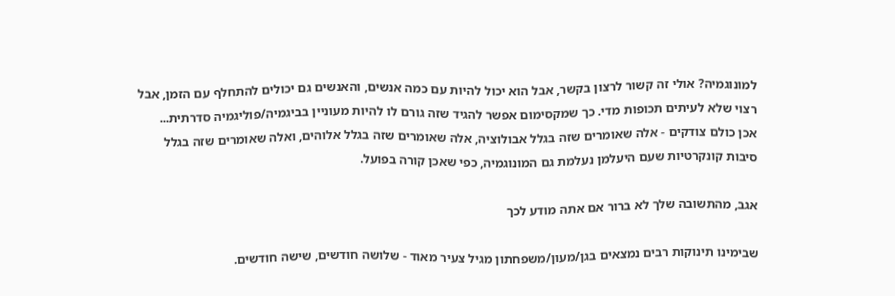למונוגמיה? אולי זה קשור לרצון בקשר, אבל הוא יכול להיות עם כמה אנשים, והאנשים גם יכולים להתחלף עם הזמן, אבל רצוי שלא לעיתים תכופות מדי. כך שמקסימום אפשר להגיד שזה גורם לו להיות מעוניין בביגמיה/פוליגמיה סדרתית...
אכן כולם צודקים - אלה שאומרים שזה בגלל אבולוציה, אלה שאומרים שזה בגלל אלוהים, ואלה שאומרים שזה בגלל סיבות קונקרטיות שעם היעלמן נעלמת גם המונוגמיה, כפי שאכן קורה בפועל.

אגב, מהתשובה שלך לא ברור אם אתה מודע לכך

שבימינו תינוקות רבים נמצאים בגן/מעון/משפחתון מגיל צעיר מאוד - שלושה חודשים, שישה חודשים.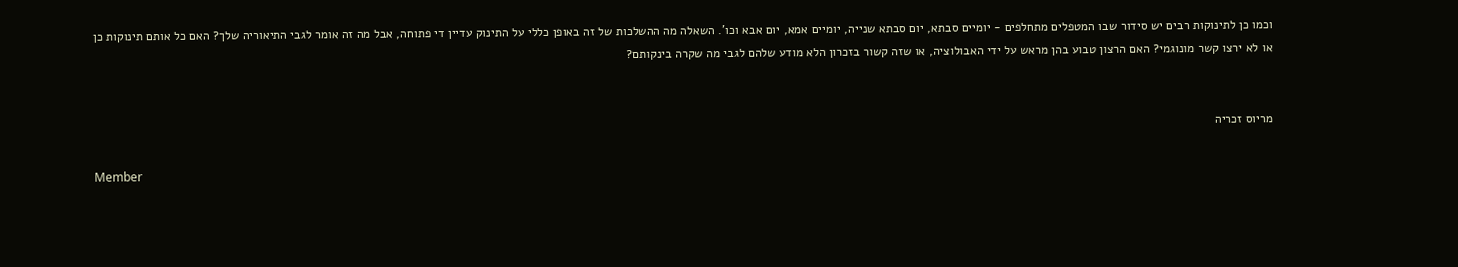וכמו כן לתינוקות רבים יש סידור שבו המטפלים מתחלפים - יומיים סבתא, יום סבתא שנייה, יומיים אמא, יום אבא וכו'. השאלה מה ההשלכות של זה באופן כללי על התינוק עדיין די פתוחה, אבל מה זה אומר לגבי התיאוריה שלך? האם כל אותם תינוקות כן או לא ירצו קשר מונוגמי? האם הרצון טבוע בהן מראש על ידי האבולוציה, או שזה קשור בזכרון הלא מודע שלהם לגבי מה שקרה בינקותם?


מריוס זכריה

Member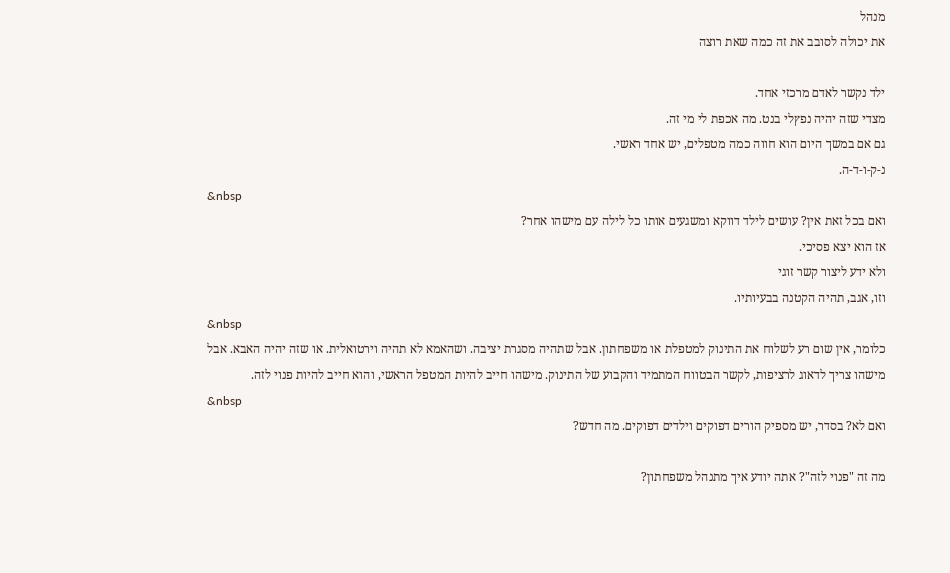מנהל
את יכולה לסובב את זה כמה שאת רוצה

ילד נקשר לאדם מרכזי אחד.
מצדי שזה יהיה נפץלי בנט. מה אכפת לי מי זה.
גם אם במשך היום הוא חווה כמה מטפלים, יש אחד ראשי.
נ-ק-ו-ד-ה.
&nbsp
ואם בכל זאת אין? עושים לילד דווקא ומשגעים אותו כל לילה עם מישהו אחר?
אז הוא יצא פסיכי.
ולא ידע ליצור קשר זוגי
וזו, אגב, תהיה הקטנה בבעיותיו.
&nbsp
כלומר, אין שום רע לשלוח את התינוק למטפלת או משפחתון. אבל שתהיה מסגרת יציבה. ושהאמא לא תהיה וירטואלית. או שזה יהיה האבא. אבל מישהו צריך לדאוג לרציפות, לקשר הבטווח המתמיד והקבוע של התינוק. מישהו חייב להיות המטפל הראשי, והוא חייב להיות פנוי לזה.
&nbsp
ואם לא? בסדר, יש מספיק הורים דפוקים וילדים דפוקים. מה חדש?

מה זה "פנוי לזה"? אתה יודע איך מתנהל משפחתון?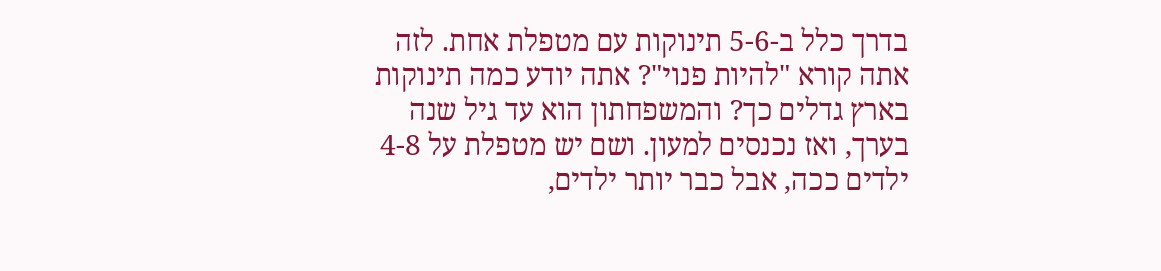בדרך כלל ב-5-6 תינוקות עם מטפלת אחת. לזה אתה קורא "להיות פנוי"? אתה יודע כמה תינוקות בארץ גדלים כך? והמשפחתון הוא עד גיל שנה בערך, ואז נכנסים למעון. ושם יש מטפלת על 4-8 ילדים ככה, אבל כבר יותר ילדים,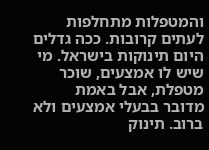והמטפלות מתחלפות לעתים קרובות. ככה גדלים היום תינוקות בישראל. מי שיש לו אמצעים, שוכר מטפלת, אבל באמת מדובר בבעלי אמצעים ולא ברוב. תינוק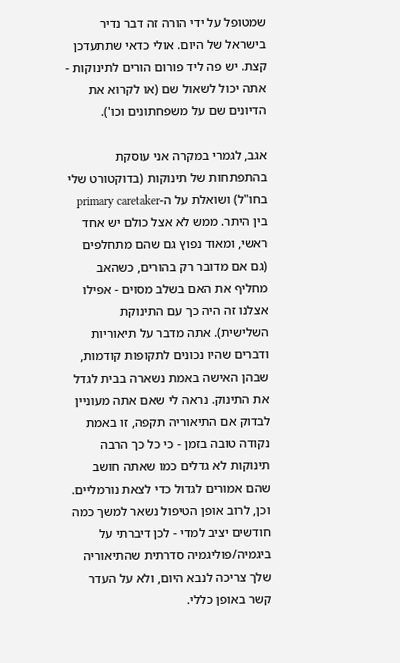שמטופל על ידי הורה זה דבר נדיר בישראל של היום. אולי כדאי שתתעדכן קצת. יש פה ליד פורום הורים לתינוקות - אתה יכול לשאול שם (או לקרוא את הדיונים שם על משפחתונים וכו').

אגב, לגמרי במקרה אני עוסקת בהתפתחות של תינוקות (בדוקטורט שלי בחו"ל) ושואלת על ה-primary caretaker בין היתר. ממש לא אצל כולם יש אחד ראשי, ומאוד נפוץ גם שהם מתחלפים (גם אם מדובר רק בהורים, כשהאב מחליף את האם בשלב מסוים - אפילו אצלנו זה היה כך עם התינוקת השלישית). אתה מדבר על תיאוריות ודברים שהיו נכונים לתקופות קודמות, שבהן האישה באמת נשארה בבית לגדל את התינוק. נראה לי שאם אתה מעוניין לבדוק אם התיאוריה תקפה, זו באמת נקודה טובה בזמן - כי כל כך הרבה תינוקות לא גדלים כמו שאתה חושב שהם אמורים לגדול כדי לצאת נורמליים.
וכן, לרוב אופן הטיפול נשאר למשך כמה חודשים יציב למדי - לכן דיברתי על ביגמיה/פוליגמיה סדרתית שהתיאוריה שלך צריכה לנבא היום, ולא על העדר קשר באופן כללי.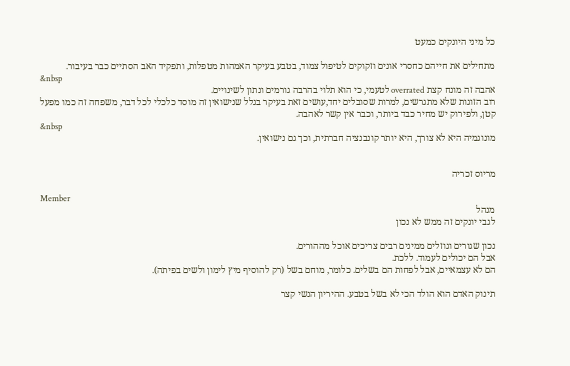כל מיני היונקים כמעט

מתחילים את חייהם כחסרי אונים וזקוקים לטיפול צמוד, בטבע בעיקר האמהות מטפלות, ותפקיד האב הסתיים כבר בעיבור.
&nbsp
אהבה זה מונח קצת overrated לטעמי, כי הוא תלוי בהרבה גורמים ונתון לשינויים.
רוב הזוגות שלא מתגרשים, למרות שסובלים יחד,עושים זאת בעיקר בגלל שנישואין זה מוסד כלכלי לכל דבר, משפחה זה כמו מפעל קטן, ולפירוק יש מחיר כבד ביותר, וכבר אין קשר לאהבה.
&nbsp
מונוגמיה היא לא צורך, היא יותר קונבנציה חברתית, וכך גם נישואין.


מריוס זכריה

Member
מנהל
לגבי יונקים זה ממש לא נכון

נכון שגורים וגוזלים ממינים רבים צריכים אוכל מההורים.
אבל הם יכולים לעמוד. ללכת.
הם לא עצמאיים, אבל לפחות הם בשלים. כלומר, מוחם בשל (רק להוסיף מיץ לימון ולשים בפיתה).

תינוק האדם הוא הולד הכי לא בשל בטבע. ההיריון הנשי קצר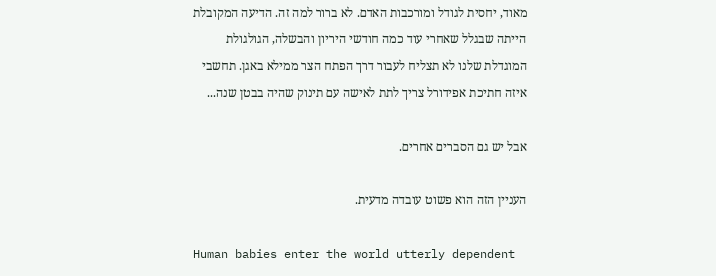מאוד, יחסית לגודל ומורכבות האדם. לא ברור למה זה. הדיעה המקובלת הייתה שבגלל שאחרי עוד כמה חודשי היריון והבשלה, הגולגולת המוגדלת שלנו לא תצליח לעבור דרך הפתח הצר ממילא באגן. תחשבי איזה חתיכת אפידורל צריך לתת לאישה עם תינוק שהיה בבטן שנה...

אבל יש גם הסברים אחרים.

העניין הזה הוא פשוט עובדה מדעית.

Human babies enter the world utterly dependent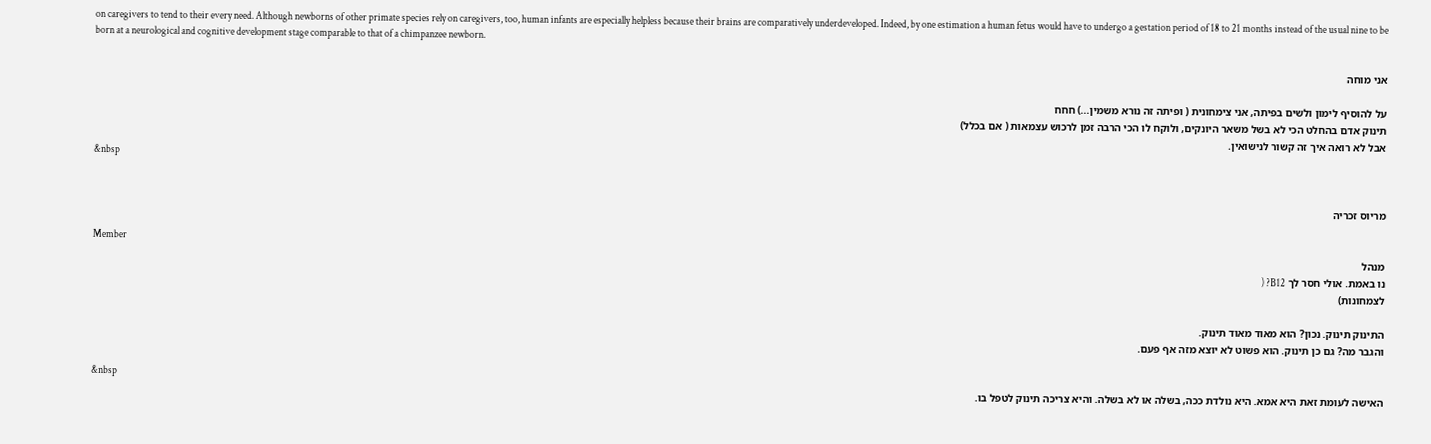on caregivers to tend to their every need. Although newborns of other primate species rely on caregivers, too, human infants are especially helpless because their brains are comparatively underdeveloped. Indeed, by one estimation a human fetus would have to undergo a gestation period of 18 to 21 months instead of the usual nine to be born at a neurological and cognitive development stage comparable to that of a chimpanzee newborn.

אני מוחה

על להוסיף לימון ולשים בפיתה, אני צימחונית ( ופיתה זה נורא משמין...) חחח
תינוק אדם בהחלט הכי לא בשל משאר היונקים, ולוקח לו הכי הרבה זמן לרכוש עצמאות ( אם בכלל)
אבל לא רואה איך זה קשור לנישואין.
&nbsp


מריוס זכריה

Member
מנהל
נו באמת. אולי חסר לך B12? (
לצמחונות)

התינוק תינוק. נכון? הוא מאוד מאוד תינוק.
והגבר מה? גם כן תינוק. הוא פשוט לא יוצא מזה אף פעם.

&nbsp
האישה לעומת זאת היא אמא. היא נולדת ככה, בשלה או לא בשלה. והיא צריכה תינוק לטפל בו.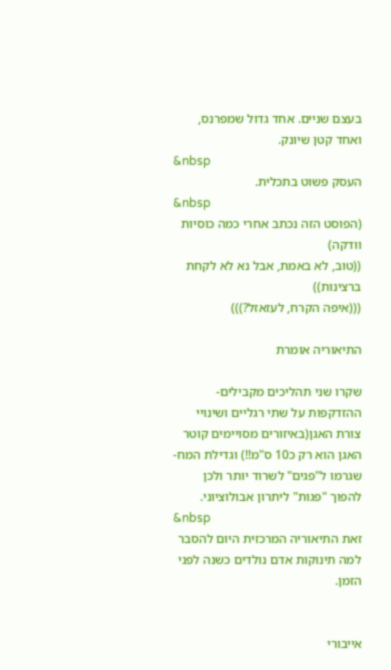בעצם שניים. אחד גדול שמפרנס, ואחד קטן שיונק.
&nbsp
העסק פשוט בתכלית.
&nbsp
(הפוסט הזה נכתב אחרי כמה כוסיות וודקה)
((טוב, לא באמת, אבל נא לא לקחת ברצינות))
(((איפה הקרח, לעזאזל?)))

התיאוריה אומרת

שקרו שני תהליכים מקבילים-ההזדקפות על שתי רגליים ושינויי צורת האגן(באיזורים מסויימים קוטר האגן הוא רק כ10 ס"מ!!) וגדילת המח- שגרמו ל"פגים" לשרוד יותר ולכן להפוך "פגות" ליתרון אבולוציוני.
&nbsp
זאת התיאוריה המרכזית היום להסבר למה תינוקות אדם נולדים כשנה לפני הזמן.


אייבורי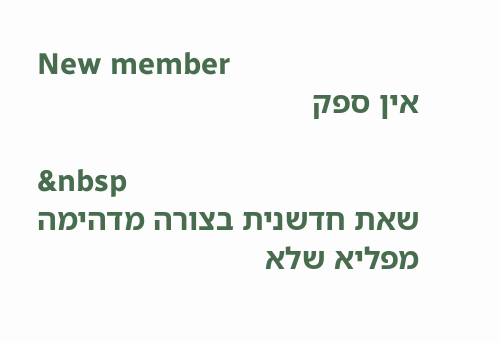New member
אין ספק

&nbsp
שאת חדשנית בצורה מדהימה
מפליא שלא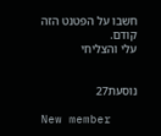חשבו על הפטנט הזה קודם.
עלי והצליחי


נוסעת27

New member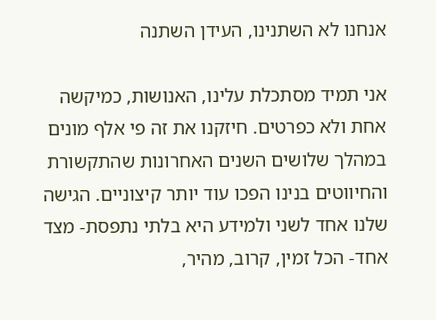אנחנו לא השתנינו, העידן השתנה

אני תמיד מסתכלת עלינו, האנושות, כמיקשה אחת ולא כפרטים. חיזקנו את זה פי אלף מונים במהלך שלושים השנים האחרונות שהתקשורת והחיווטים בנינו הפכו עוד יותר קיצוניים. הגישה שלנו אחד לשני ולמידע היא בלתי נתפסת- מצד אחד- הכל זמין, קרוב, מהיר,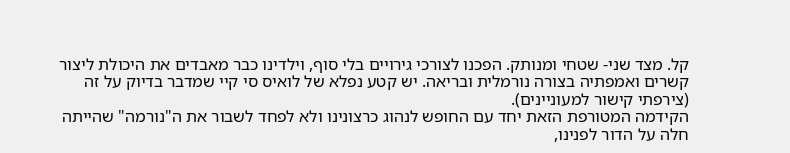קל. מצד שני- שטחי ומנותק. הפכנו לצורכי גירויים בלי סוף, וילדינו כבר מאבדים את היכולת ליצור קשרים ואמפתיה בצורה נורמלית ובריאה. יש קטע נפלא של לואיס סי קיי שמדבר בדיוק על זה (צירפתי קישור למעוניינים).
הקידמה המטורפת הזאת יחד עם החופש לנהוג כרצונינו ולא לפחד לשבור את ה"נורמה" שהייתה חלה על הדור לפנינו,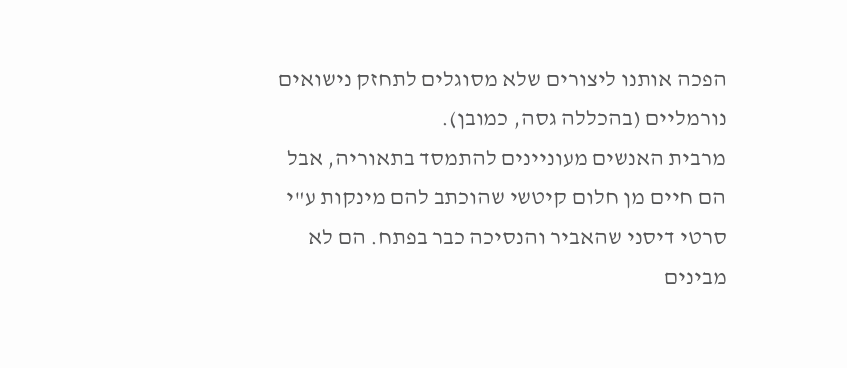הפכה אותנו ליצורים שלא מסוגלים לתחזק נישואים נורמליים (בהכללה גסה, כמובן).
מרבית האנשים מעוניינים להתמסד בתאוריה, אבל הם חיים מן חלום קיטשי שהוכתב להם מינקות ע"י סרטי דיסני שהאביר והנסיכה כבר בפתח. הם לא מבינים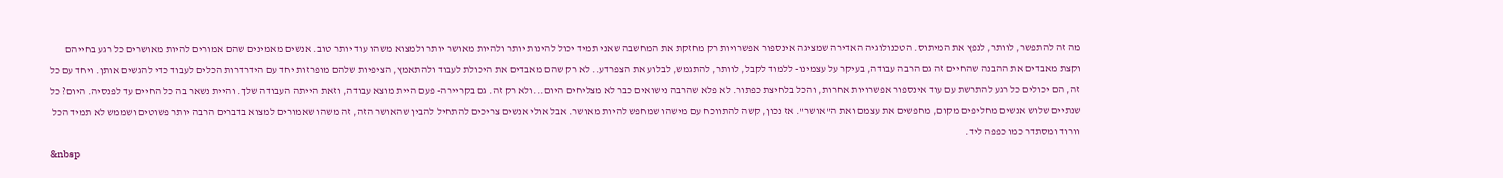מה זה להתפשר, לוותר, לנפץ את המיתוס. הטכנולוגיה האדירה שמציגה אינספור אפשרויות רק מחזקת את המחשבה שאני תמיד יכול להינות יותר ולהיות מאושר יותר ולמצוא משהו עוד יותר טוב. אנשים מאמינים שהם אמורים להיות מאושרים כל רגע בחייהם וקצת מאבדים את ההבנה שהחיים זה גם הרבה עבודה, בעיקר על עצמינו- ללמוד לקבל, לוותר, להתגמש, לבלוע את הצפרדע.. לא רק שהם מאבדים את היכולת לעבוד ולהתאמץ, הציפיות שלהם מופרזות יחד עם הידרדרות הכלים לעבוד כדי להגשים אותן. ויחד עם כל זה, הם יכולים כל רגע להתרשת עם עוד אינספור אפשרויות אחרות, והכל בלחיצת כפתור. לא פלא שהרבה נישואים כבר לא מצליחים היום...ולא רק זה. גם בקריירה- פעם היית מוצא עבודה, וזאת הייתה העבודה שלך. והיית נשאר בה כל החיים עד לפנסיה. היום? כל שנתיים שלוש אנשים מחליפים מקום, מחפשים את עצמם ואת ה"אושר". אז נכון, קשה להתווכח עם מישהו שמחפש להיות מאושר. אבל אולי אנשים צריכים להתחיל להבין שהאושר הזה, זה משהו שאמורים למצוא בדברים הרבה יותר פשוטים ושממש לא תמיד הכל וורוד ומסתדר כמו כפפה ליד.
&nbsp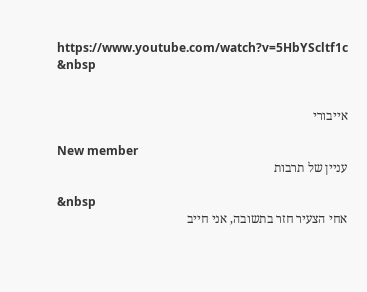https://www.youtube.com/watch?v=5HbYScltf1c
&nbsp


אייבורי

New member
עניין של תרבות

&nbsp
אחי הצעיר חזר בתשובה, אני חייב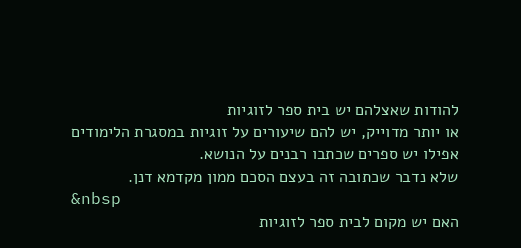להודות שאצלהם יש בית ספר לזוגיות
או יותר מדוייק, יש להם שיעורים על זוגיות במסגרת הלימודים
אפילו יש ספרים שכתבו רבנים על הנושא.
שלא נדבר שכתובה זה בעצם הסכם ממון מקדמא דנן.
&nbsp
האם יש מקום לבית ספר לזוגיות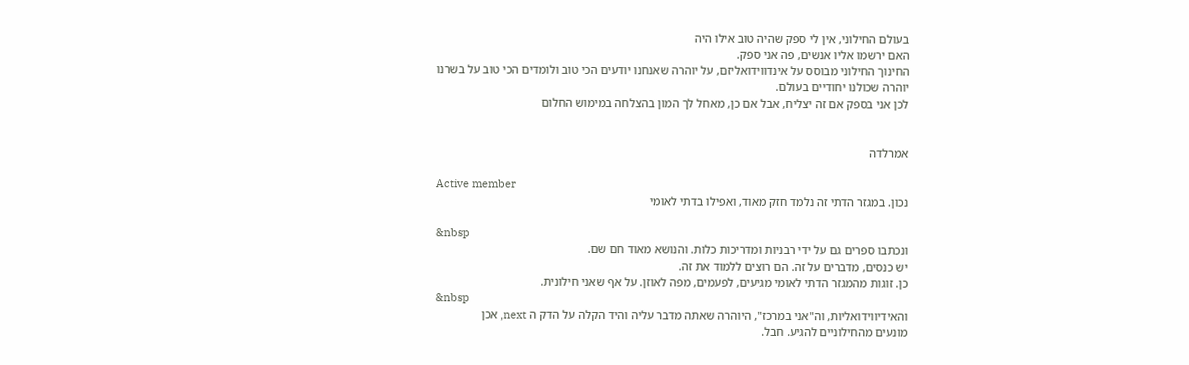בעולם החילוני, אין לי ספק שהיה טוב אילו היה
האם ירשמו אליו אנשים, פה אני ספק.
החינוך החילוני מבוסס על אינדווידואליזם, על יוהרה שאנחנו יודעים הכי טוב ולומדים הכי טוב על בשרנו
יוהרה שכולנו יחודיים בעולם.
לכן אני בספק אם זה יצליח, אבל אם כן, מאחל לך המון בהצלחה במימוש החלום


אמרלדה

Active member
נכון. במגזר הדתי זה נלמד חזק מאוד, ואפילו בדתי לאומי

&nbsp
ונכתבו ספרים גם על ידי רבניות ומדריכות כלות. והנושא מאוד חם שם.
יש כנסים, מדברים על זה. הם רוצים ללמוד את זה.
כן. זוגות מהמגזר הדתי לאומי מגיעים, לפעמים, מפה לאוזן. על אף שאני חילונית.
&nbsp
והאידיווידואליות, וה"אני במרכז", היוהרה שאתה מדבר עליה והיד הקלה על הדק ה next, אכן
מונעים מהחילוניים להגיע. חבל.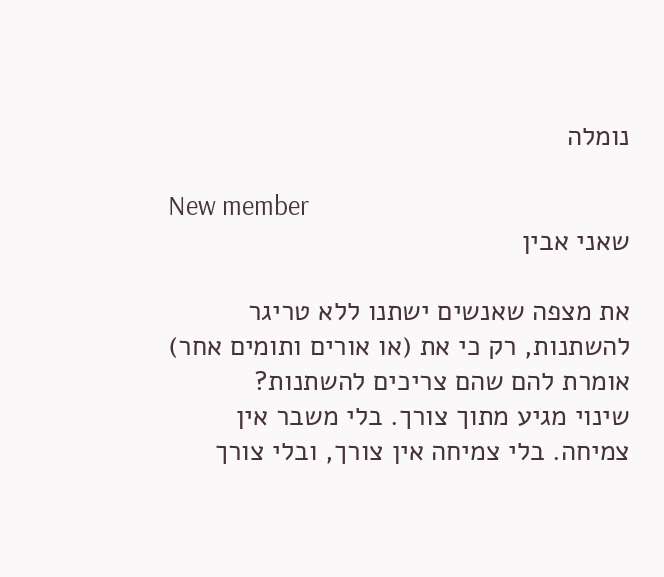נומלה

New member
שאני אבין

את מצפה שאנשים ישתנו ללא טריגר להשתנות, רק כי את (או אורים ותומים אחר) אומרת להם שהם צריכים להשתנות?
שינוי מגיע מתוך צורך. בלי משבר אין צמיחה. בלי צמיחה אין צורך, ובלי צורך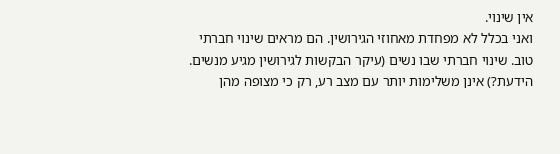אין שינוי.
ואני בכלל לא מפחדת מאחוזי הגירושין. הם מראים שינוי חברתי טוב. שינוי חברתי שבו נשים (עיקר הבקשות לגירושין מגיע מנשים. הידעת?) אינן משלימות יותר עם מצב רע, רק כי מצופה מהן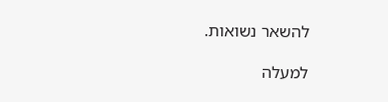להשאר נשואות.

למעלה